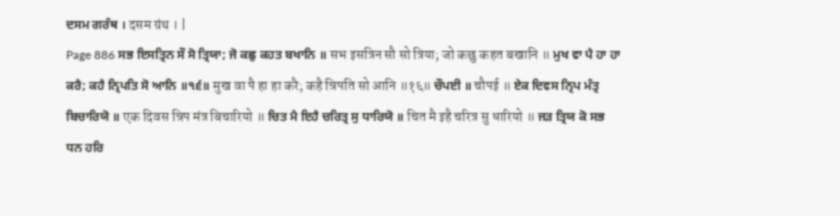ਦਸਮ ਗਰੰਥ । दसम ग्रंथ । |
Page 886 ਸਭ ਇਸਤ੍ਰਿਨ ਸੌ ਸੋ ਤ੍ਰਿਯਾ; ਜੋ ਕਛੁ ਕਹਤ ਬਖਾਨਿ ॥ सभ इसत्रिन सौ सो त्रिया; जो कछु कहत बखानि ॥ ਮੁਖ ਵਾ ਪੈ ਹਾ ਹਾ ਕਰੈ; ਕਹੈ ਨ੍ਰਿਪਤਿ ਸੋ ਆਨਿ ॥੧੬॥ मुख वा पै हा हा करै; कहै न्रिपति सो आनि ॥१६॥ ਚੌਪਈ ॥ चौपई ॥ ਏਕ ਦਿਵਸ ਨ੍ਰਿਪ ਮੰਤ੍ਰ ਬਿਚਾਰਿਯੋ ॥ एक दिवस न्रिप मंत्र बिचारियो ॥ ਚਿਤ ਮੈ ਇਹੈ ਚਰਿਤ੍ਰ ਸੁ ਧਾਰਿਯੋ ॥ चित मै इहै चरित्र सु धारियो ॥ ਜੜ ਤ੍ਰਿਯ ਕੋ ਸਭ ਧਨ ਹਰਿ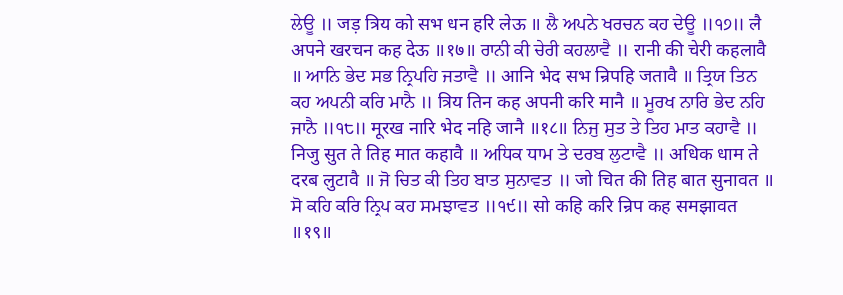ਲੇਊ ॥ जड़ त्रिय को सभ धन हरि लेऊ ॥ ਲੈ ਅਪਨੇ ਖਰਚਨ ਕਹ ਦੇਊ ॥੧੭॥ लै अपने खरचन कह देऊ ॥१७॥ ਰਾਨੀ ਕੀ ਚੇਰੀ ਕਹਲਾਵੈ ॥ रानी की चेरी कहलावै ॥ ਆਨਿ ਭੇਦ ਸਭ ਨ੍ਰਿਪਹਿ ਜਤਾਵੈ ॥ आनि भेद सभ न्रिपहि जतावै ॥ ਤ੍ਰਿਯ ਤਿਨ ਕਹ ਅਪਨੀ ਕਰਿ ਮਾਨੈ ॥ त्रिय तिन कह अपनी करि मानै ॥ ਮੂਰਖ ਨਾਰਿ ਭੇਦ ਨਹਿ ਜਾਨੈ ॥੧੮॥ मूरख नारि भेद नहि जानै ॥१८॥ ਨਿਜੁ ਸੁਤ ਤੇ ਤਿਹ ਮਾਤ ਕਹਾਵੈ ॥ निजु सुत ते तिह मात कहावै ॥ ਅਧਿਕ ਧਾਮ ਤੇ ਦਰਬ ਲੁਟਾਵੈ ॥ अधिक धाम ते दरब लुटावै ॥ ਜੋ ਚਿਤ ਕੀ ਤਿਹ ਬਾਤ ਸੁਨਾਵਤ ॥ जो चित की तिह बात सुनावत ॥ ਸੋ ਕਹਿ ਕਰਿ ਨ੍ਰਿਪ ਕਹ ਸਮਝਾਵਤ ॥੧੯॥ सो कहि करि न्रिप कह समझावत ॥१९॥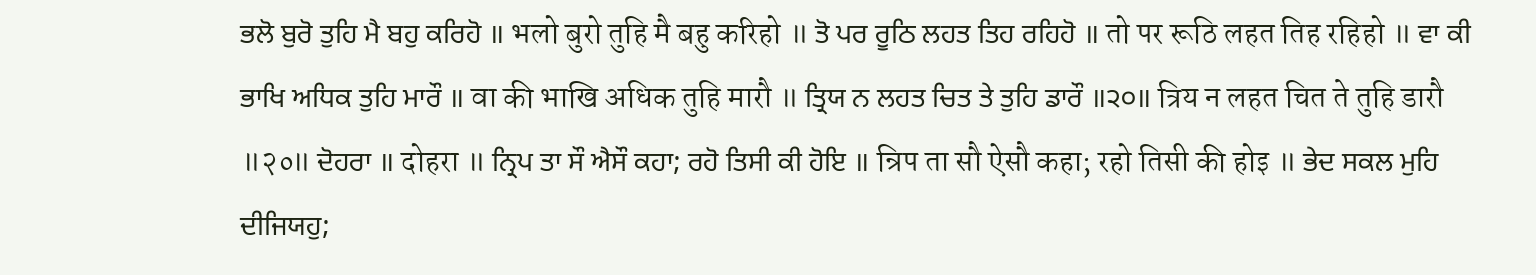ਭਲੋ ਬੁਰੋ ਤੁਹਿ ਮੈ ਬਹੁ ਕਰਿਹੋ ॥ भलो बुरो तुहि मै बहु करिहो ॥ ਤੋ ਪਰ ਰੂਠਿ ਲਹਤ ਤਿਹ ਰਹਿਹੋ ॥ तो पर रूठि लहत तिह रहिहो ॥ ਵਾ ਕੀ ਭਾਖਿ ਅਧਿਕ ਤੁਹਿ ਮਾਰੌ ॥ वा की भाखि अधिक तुहि मारौ ॥ ਤ੍ਰਿਯ ਨ ਲਹਤ ਚਿਤ ਤੇ ਤੁਹਿ ਡਾਰੌ ॥੨੦॥ त्रिय न लहत चित ते तुहि डारौ ॥२०॥ ਦੋਹਰਾ ॥ दोहरा ॥ ਨ੍ਰਿਪ ਤਾ ਸੌ ਐਸੌ ਕਹਾ; ਰਹੋ ਤਿਸੀ ਕੀ ਹੋਇ ॥ न्रिप ता सौ ऐसौ कहा; रहो तिसी की होइ ॥ ਭੇਦ ਸਕਲ ਮੁਹਿ ਦੀਜਿਯਹੁ;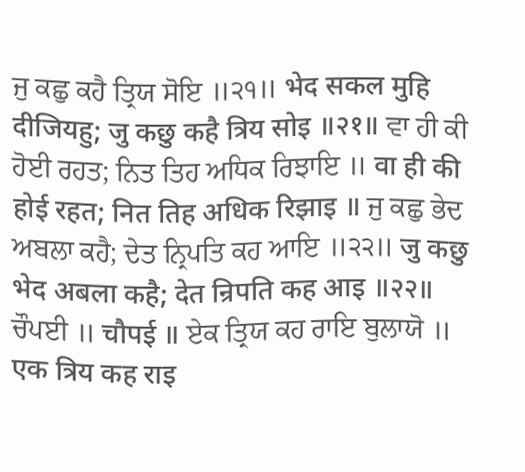ਜੁ ਕਛੁ ਕਹੈ ਤ੍ਰਿਯ ਸੋਇ ॥੨੧॥ भेद सकल मुहि दीजियहु; जु कछु कहै त्रिय सोइ ॥२१॥ ਵਾ ਹੀ ਕੀ ਹੋਈ ਰਹਤ; ਨਿਤ ਤਿਹ ਅਧਿਕ ਰਿਝਾਇ ॥ वा ही की होई रहत; नित तिह अधिक रिझाइ ॥ ਜੁ ਕਛੁ ਭੇਦ ਅਬਲਾ ਕਹੈ; ਦੇਤ ਨ੍ਰਿਪਤਿ ਕਹ ਆਇ ॥੨੨॥ जु कछु भेद अबला कहै; देत न्रिपति कह आइ ॥२२॥ ਚੌਪਈ ॥ चौपई ॥ ਏਕ ਤ੍ਰਿਯ ਕਹ ਰਾਇ ਬੁਲਾਯੋ ॥ एक त्रिय कह राइ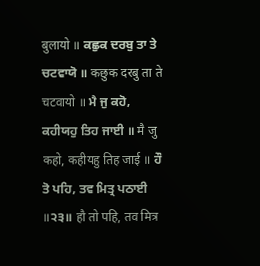बुलायो ॥ ਕਛੁਕ ਦਰਬੁ ਤਾ ਤੇ ਚਟਵਾਯੋ ॥ कछुक दरबु ता ते चटवायो ॥ ਮੈ ਜੁ ਕਹੋ, ਕਹੀਯਹੁ ਤਿਹ ਜਾਈ ॥ मै जु कहो, कहीयहु तिह जाई ॥ ਹੌ ਤੋ ਪਹਿ, ਤਵ ਮਿਤ੍ਰ ਪਠਾਈ ॥੨੩॥ हौ तो पहि, तव मित्र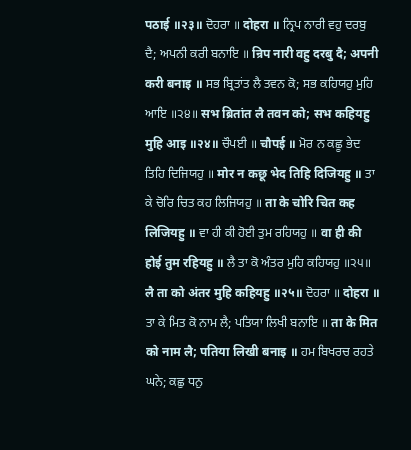पठाई ॥२३॥ ਦੋਹਰਾ ॥ दोहरा ॥ ਨ੍ਰਿਪ ਨਾਰੀ ਵਹੁ ਦਰਬੁ ਦੈ; ਅਪਨੀ ਕਰੀ ਬਨਾਇ ॥ न्रिप नारी वहु दरबु दै; अपनी करी बनाइ ॥ ਸਭ ਬ੍ਰਿਤਾਂਤ ਲੈ ਤਵਨ ਕੋ; ਸਭ ਕਹਿਯਹੁ ਮੁਹਿ ਆਇ ॥੨੪॥ सभ ब्रितांत लै तवन को; सभ कहियहु मुहि आइ ॥२४॥ ਚੌਪਈ ॥ चौपई ॥ ਮੋਰ ਨ ਕਛੂ ਭੇਦ ਤਿਹਿ ਦਿਜਿਯਹੁ ॥ मोर न कछू भेद तिहि दिजियहु ॥ ਤਾ ਕੇ ਚੋਰਿ ਚਿਤ ਕਹ ਲਿਜਿਯਹੁ ॥ ता के चोरि चित कह लिजियहु ॥ ਵਾ ਹੀ ਕੀ ਹੋਈ ਤੁਮ ਰਹਿਯਹੁ ॥ वा ही की होई तुम रहियहु ॥ ਲੈ ਤਾ ਕੋ ਅੰਤਰ ਮੁਹਿ ਕਹਿਯਹੁ ॥੨੫॥ लै ता को अंतर मुहि कहियहु ॥२५॥ ਦੋਹਰਾ ॥ दोहरा ॥ ਤਾ ਕੇ ਮਿਤ ਕੋ ਨਾਮ ਲੈ; ਪਤਿਯਾ ਲਿਖੀ ਬਨਾਇ ॥ ता के मित को नाम लै; पतिया लिखी बनाइ ॥ ਹਮ ਬਿਖਰਚ ਰਹਤੇ ਘਨੇ; ਕਛੁ ਧਨੁ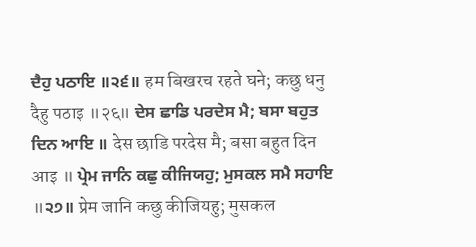ਦੈਹੁ ਪਠਾਇ ॥੨੬॥ हम बिखरच रहते घने; कछु धनु दैहु पठाइ ॥२६॥ ਦੇਸ ਛਾਡਿ ਪਰਦੇਸ ਮੈ; ਬਸਾ ਬਹੁਤ ਦਿਨ ਆਇ ॥ देस छाडि परदेस मै; बसा बहुत दिन आइ ॥ ਪ੍ਰੇਮ ਜਾਨਿ ਕਛੁ ਕੀਜਿਯਹੁ; ਮੁਸਕਲ ਸਮੈ ਸਹਾਇ ॥੨੭॥ प्रेम जानि कछु कीजियहु; मुसकल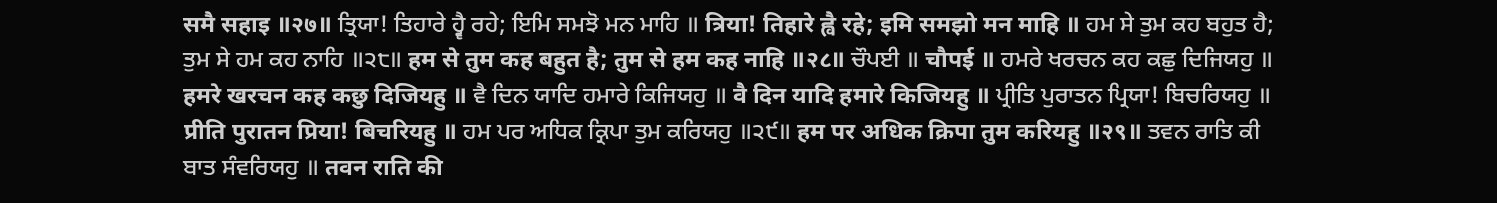समै सहाइ ॥२७॥ ਤ੍ਰਿਯਾ! ਤਿਹਾਰੇ ਹ੍ਵੈ ਰਹੇ; ਇਮਿ ਸਮਝੋ ਮਨ ਮਾਹਿ ॥ त्रिया! तिहारे ह्वै रहे; इमि समझो मन माहि ॥ ਹਮ ਸੇ ਤੁਮ ਕਹ ਬਹੁਤ ਹੈ; ਤੁਮ ਸੇ ਹਮ ਕਹ ਨਾਹਿ ॥੨੮॥ हम से तुम कह बहुत है; तुम से हम कह नाहि ॥२८॥ ਚੌਪਈ ॥ चौपई ॥ ਹਮਰੇ ਖਰਚਨ ਕਹ ਕਛੁ ਦਿਜਿਯਹੁ ॥ हमरे खरचन कह कछु दिजियहु ॥ ਵੈ ਦਿਨ ਯਾਦਿ ਹਮਾਰੇ ਕਿਜਿਯਹੁ ॥ वै दिन यादि हमारे किजियहु ॥ ਪ੍ਰੀਤਿ ਪੁਰਾਤਨ ਪ੍ਰਿਯਾ! ਬਿਚਰਿਯਹੁ ॥ प्रीति पुरातन प्रिया! बिचरियहु ॥ ਹਮ ਪਰ ਅਧਿਕ ਕ੍ਰਿਪਾ ਤੁਮ ਕਰਿਯਹੁ ॥੨੯॥ हम पर अधिक क्रिपा तुम करियहु ॥२९॥ ਤਵਨ ਰਾਤਿ ਕੀ ਬਾਤ ਸੰਵਰਿਯਹੁ ॥ तवन राति की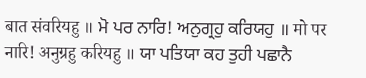बात संवरियहु ॥ ਮੋ ਪਰ ਨਾਰਿ! ਅਨੁਗ੍ਰਹੁ ਕਰਿਯਹੁ ॥ मो पर नारि! अनुग्रहु करियहु ॥ ਯਾ ਪਤਿਯਾ ਕਹ ਤੁਹੀ ਪਛਾਨੈ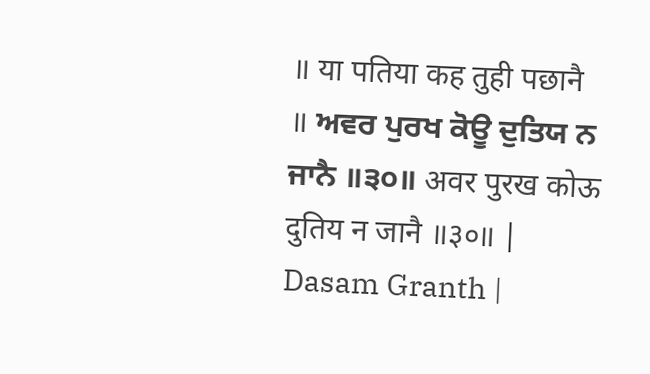॥ या पतिया कह तुही पछानै ॥ ਅਵਰ ਪੁਰਖ ਕੋਊ ਦੁਤਿਯ ਨ ਜਾਨੈ ॥੩੦॥ अवर पुरख कोऊ दुतिय न जानै ॥३०॥ |
Dasam Granth |